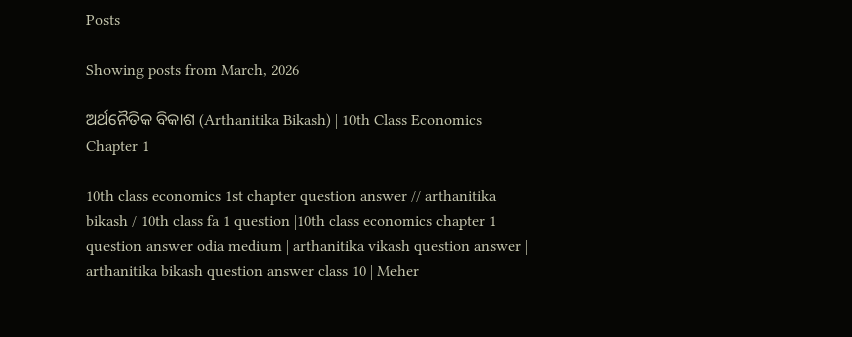Posts

Showing posts from March, 2026

ଅର୍ଥନୈତିକ ବିକାଶ (Arthanitika Bikash) | 10th Class Economics Chapter 1

10th class economics 1st chapter question answer // arthanitika bikash / 10th class fa 1 question |10th class economics chapter 1 question answer odia medium | arthanitika vikash question answer | arthanitika bikash question answer class 10 | Meher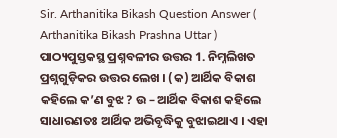Sir. Arthanitika Bikash Question Answer ( Arthanitika Bikash Prashna Uttar )  ପାଠ୍ୟପୁସ୍ତକସ୍ଥ ପ୍ରଶ୍ନବଳୀର ଉତ୍ତର 1. ନିମ୍ନଲିଖତ ପ୍ରଶ୍ନଗୁଡ଼ିକର ଉତ୍ତର ଲେଖ । (କ) ଆର୍ଥିକ ବିକାଶ କହିଲେ କ’ଣ ବୁଝ ? ଉ – ଆର୍ଥିକ ବିକାଶ କହିଲେ ସାଧାରଣତଃ ଆର୍ଥିକ ଅଭିବୃଦ୍ଧିକୁ ବୁଝାଇଥାଏ । ଏହା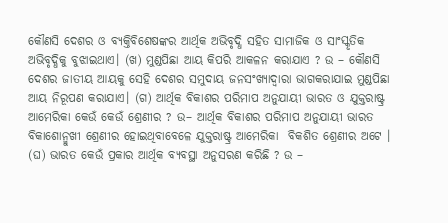କୌଣସି ଦେଶର ଓ ବ୍ୟକ୍ତିବିଶେଷଙ୍କର ଆର୍ଥିକ ଅଭିବୃଦ୍ଧି ସହିତ ସାମାଜିକ ଓ ସାଂସ୍କୃତିକ ଅଭିବୃଦ୍ଧିକୁ ବୁଝାଇଥାଏ। (ଖ) ମୁଣ୍ଡପିଛା ଆୟ କିପରି ଆକଳନ କରାଯାଏ ? ଉ – କୌଣସି ଦେଶର ଜାତୀୟ ଆୟକୁ ସେହି ଦେଶର ସମୁଦାୟ ଜନସଂଖ୍ୟାଦ୍ଵାରା ଭାଗକରାଯାଇ ମୁଣ୍ଡପିଛା ଆୟ ନିରୂପଣ କରାଯାଏ। (ଗ) ଆର୍ଥିକ ବିକାଶର ପରିମାପ ଅନୁଯାୟୀ ଭାରତ ଓ ଯୁକ୍ତରାଷ୍ଟ୍ର ଆମେରିକା କେଉଁ କେଉଁ ଶ୍ରେଣୀର ? ଉ– ଆର୍ଥିକ ବିକାଶର ପରିମାପ ଅନୁଯାୟୀ ଭାରତ ବିକାଶୋନ୍ମୁଖୀ ଶ୍ରେଣୀର ହୋଇଥିବାବେଳେ ଯୁକ୍ତରାଷ୍ଟ୍ର ଆମେରିକା  ବିକଶିତ ଶ୍ରେଣୀର ଅଟେ । (ଘ) ଭାରତ କେଉଁ ପ୍ରକାର ଆର୍ଥିକ ବ୍ୟବସ୍ଥା ଅନୁସରଣ କରିଛି ? ଉ –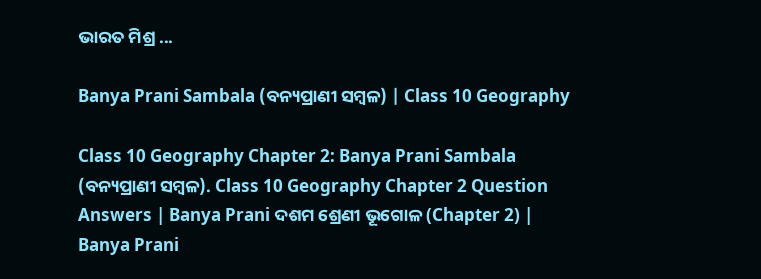ଭାରତ ମିଶ୍ର ...

Banya Prani Sambala (ବନ୍ୟପ୍ରାଣୀ ସମ୍ବଳ) | Class 10 Geography

Class 10 Geography Chapter 2: Banya Prani Sambala (ବନ୍ୟପ୍ରାଣୀ ସମ୍ବଳ). Class 10 Geography Chapter 2 Question Answers | Banya Prani ଦଶମ ଶ୍ରେଣୀ ଭୂଗୋଳ (Chapter 2) | Banya Prani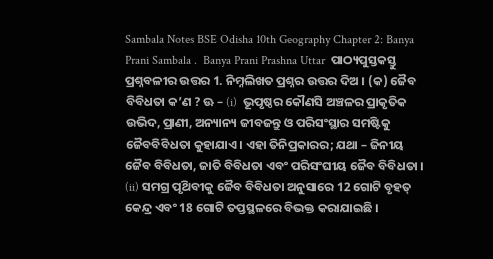Sambala Notes BSE Odisha 10th Geography Chapter 2: Banya Prani Sambala .  Banya Prani Prashna Uttar  ପାଠ୍ୟପୁସ୍ତକସ୍ତୁ ପ୍ରଶ୍ନବଳୀର ଉତ୍ତର 1. ନିମ୍ନଲିଖତ ପ୍ରଶ୍ନର ଉତ୍ତର ଦିଅ । (କ) ଜୈବ ବିବିଧତା କ’ଣ ? ଊ – (i)  ଭୂପୃଷ୍ଠର କୌଣସି ଅଞ୍ଚଳର ପ୍ରାକୃତିକ ଉଭିଦ, ପ୍ରାଣୀ, ଅନ୍ୟାନ୍ୟ ଜୀବଜନ୍ତୁ ଓ ପରିସଂସ୍ଥାର ସମଷ୍ଟିକୁ ଜୈବବିବିଧତା କୁହାଯାଏ। ଏହା ତିନିପ୍ରକାରର; ଯଥା – ଜିନୀୟ ଜୈବ ବିବିଧତା, ଜାତି ବିବିଧତା ଏବଂ ପରିସଂଘୀୟ ଜୈବ ବିବିଧତା । (ii) ସମଗ୍ର ପୃଥ‌ିବୀକୁ ଜୈବ ବିବିଧତା ଅନୁସାରେ 12 ଗୋଟି ବୃହତ୍ କେନ୍ଦ୍ର ଏବଂ 18 ଗୋଟି ତପ୍ତସ୍ଥଳରେ ବିଭକ୍ତ କରାଯାଇଛି ।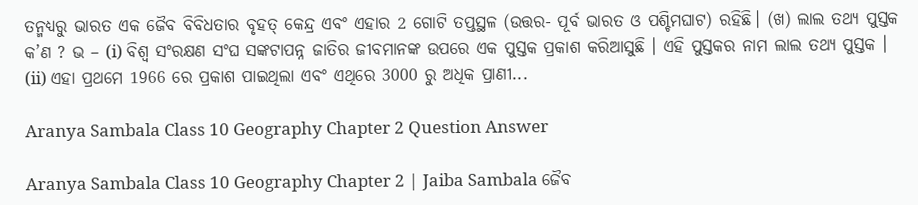ତନ୍ମଧ୍ୟରୁ ଭାରତ ଏକ ଜୈବ ବିବିଧତାର ବୃହତ୍ କେନ୍ଦ୍ର ଏବଂ ଏହାର 2 ଗୋଟି ତପ୍ତସ୍ଥଳ (ଉତ୍ତର- ପୂର୍ବ ଭାରତ ଓ ପଶ୍ଚିମଘାଟ) ରହିଛି। (ଖ) ଲାଲ ତଥ୍ୟ ପୁସ୍ତକ କ’ଣ ? ଭ – (i) ବିଶ୍ଵ ସଂରକ୍ଷଣ ସଂଘ ସଙ୍କଟାପନ୍ନ ଜାତିର ଜୀବମାନଙ୍କ ଉପରେ ଏକ ପୁସ୍ତକ ପ୍ରକାଶ କରିଆସୁଛି । ଏହି ପୁସ୍ତକର ନାମ ଲାଲ ତଥ୍ୟ ପୁସ୍ତକ । (ii) ଏହା ପ୍ରଥମେ 1966 ରେ ପ୍ରକାଶ ପାଇଥିଲା ଏବଂ ଏଥିରେ 3000 ରୁ ଅଧିକ ପ୍ରାଣୀ...

Aranya Sambala Class 10 Geography Chapter 2 Question Answer

Aranya Sambala Class 10 Geography Chapter 2 | Jaiba Sambala ଜୈବ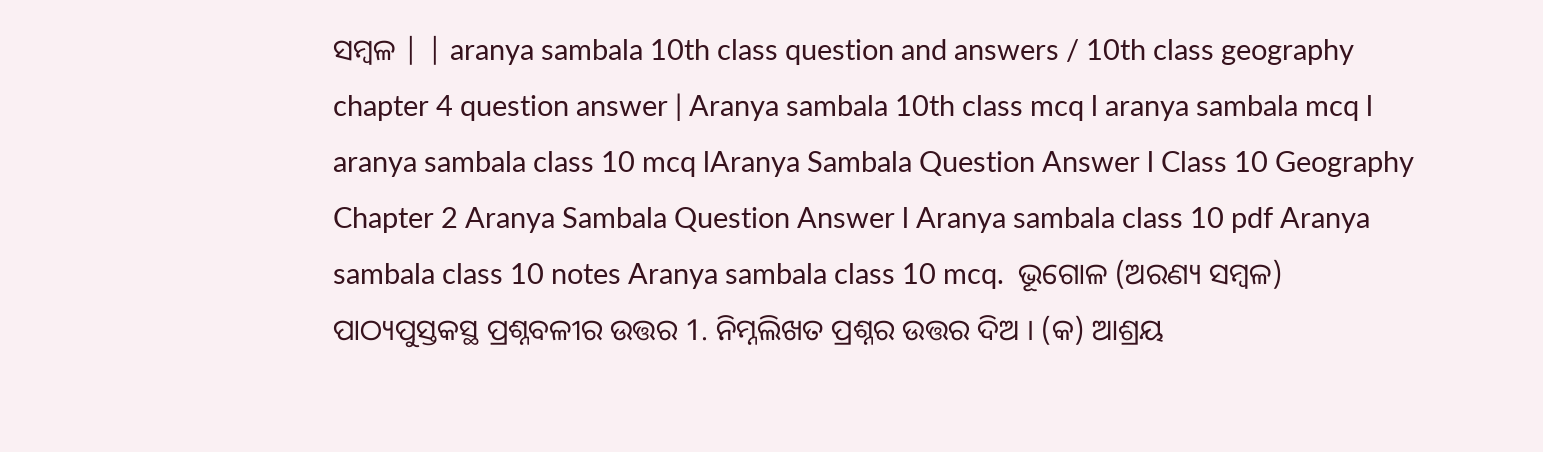ସମ୍ବଳ | | aranya sambala 10th class question and answers / 10th class geography chapter 4 question answer | Aranya sambala 10th class mcq l aranya sambala mcq l aranya sambala class 10 mcq lAranya Sambala Question Answer l Class 10 Geography Chapter 2 Aranya Sambala Question Answer l Aranya sambala class 10 pdf Aranya sambala class 10 notes Aranya sambala class 10 mcq.  ଭୂଗୋଳ (ଅରଣ୍ୟ ସମ୍ବଳ) ପାଠ୍ୟପୁସ୍ତକସ୍ଥ ପ୍ରଶ୍ନବଳୀର ଉତ୍ତର 1. ନିମ୍ନଲିଖତ ପ୍ରଶ୍ନର ଉତ୍ତର ଦିଅ । (କ) ଆଶ୍ରୟ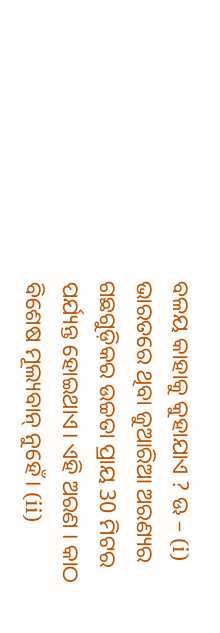ବଳୟ କାହାକୁ କୁହାଯାଏ ? ଊ – (i) ଭାରତରେ ଥିବା ଜୁଆରିଆ ଅରଣ୍ୟର ଗଛଗୁଡ଼ିକର ଉଚ୍ଚତା ପ୍ରାୟ 30 ମିଟର ପର୍ଯ୍ୟନ୍ତ ହୋଇଥାଏ। ଏହି ଅରଣ । କାଠ ବିଶେଷ ମୂଲ୍ୟବାନ୍ ନୁହେଁ। (ii)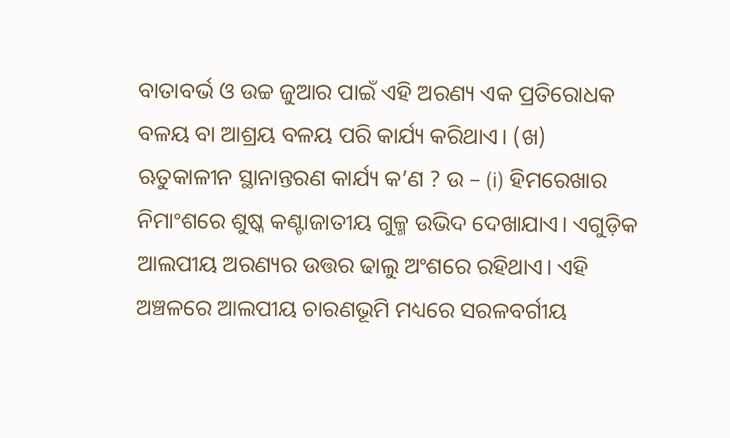ବାତାବର୍ଭ ଓ ଉଚ୍ଚ ଜୁଆର ପାଇଁ ଏହି ଅରଣ୍ୟ ଏକ ପ୍ରତିରୋଧକ ବଳୟ ବା ଆଶ୍ରୟ ବଳୟ ପରି କାର୍ଯ୍ୟ କରିଥାଏ। (ଖ) ଋତୁକାଳୀନ ସ୍ଥାନାନ୍ତରଣ କାର୍ଯ୍ୟ କ’ଣ ? ଉ – (i) ହିମରେଖାର ନିମାଂଶରେ ଶୁଷ୍କ କଣ୍ଟାଜାତୀୟ ଗୁଳ୍ମ ଉଭିଦ ଦେଖାଯାଏ। ଏଗୁଡ଼ିକ ଆଲପୀୟ ଅରଣ୍ୟର ଉତ୍ତର ଢାଲୁ ଅଂଶରେ ରହିଥାଏ। ଏହି ଅଞ୍ଚଳରେ ଆଲପୀୟ ଚାରଣଭୂମି ମଧ୍ୟରେ ସରଳବର୍ଗୀୟ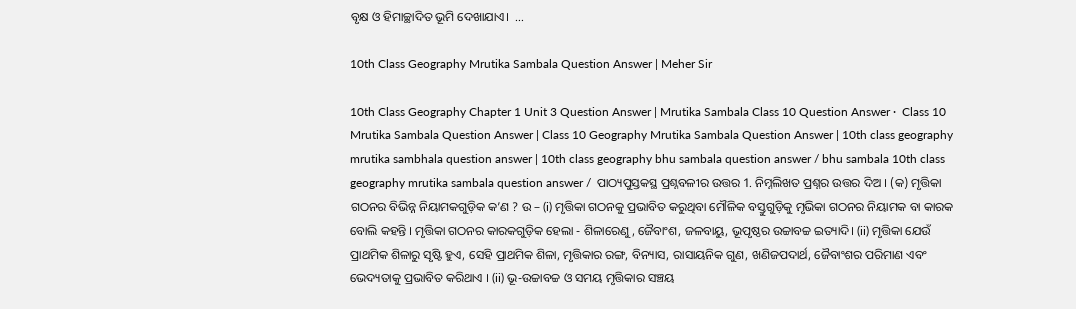ବୃକ୍ଷ ଓ ହିମାଚ୍ଛାଦିତ ଭୂମି ଦେଖାଯାଏ।  ...

10th Class Geography Mrutika Sambala Question Answer | Meher Sir

10th Class Geography Chapter 1 Unit 3 Question Answer | Mrutika Sambala Class 10 Question Answer ·  Class 10 Mrutika Sambala Question Answer | Class 10 Geography Mrutika Sambala Question Answer | 10th class geography mrutika sambhala question answer | 10th class geography bhu sambala question answer / bhu sambala 10th class geography mrutika sambala question answer /  ପାଠ୍ୟପୁସ୍ତକସ୍ଥ ପ୍ରଶ୍ନବଳୀର ଉତ୍ତର 1. ନିମ୍ନଲିଖତ ପ୍ରଶ୍ନର ଉତ୍ତର ଦିଅ । (କ) ମୃତ୍ତିକା ଗଠନର ବିଭିନ୍ନ ନିୟାମକଗୁଡ଼ିକ କ’ଣ ? ଉ – (i) ମୃତ୍ତିକା ଗଠନକୁ ପ୍ରଭାବିତ କରୁଥିବା ମୌଳିକ ବସ୍ତୁଗୁଡ଼ିକୁ ମୃଭିକା ଗଠନର ନିୟାମକ ବା କାରକ ବୋଲି କହନ୍ତି । ମୃତ୍ତିକା ଗଠନର କାରକଗୁଡ଼ିକ ହେଲା - ଶିଳାରେଣୁ, ଜୈବାଂଶ, ଜଳବାୟୁ, ଭୂପୃଷ୍ଠର ଉଚ୍ଚାବଚ୍ଚ ଇତ୍ୟାଦି। (ii) ମୃତ୍ତିକା ଯେଉଁ ପ୍ରାଥମିକ ଶିଳାରୁ ସୃଷ୍ଟି ହୁଏ, ସେହି ପ୍ରାଥମିକ ଶିଳା, ମୃତ୍ତିକାର ରଙ୍ଗ, ବିନ୍ୟାସ, ରାସାୟନିକ ଗୁଣ, ଖଣିଜପଦାର୍ଥ, ଜୈବାଂଶର ପରିମାଣ ଏବଂ ଭେଦ୍ୟତାକୁ ପ୍ରଭାବିତ କରିଥାଏ । (ii) ଭୂ-ଉଚ୍ଚାବଚ୍ଚ ଓ ସମୟ ମୃତ୍ତିକାର ସଞ୍ଚୟ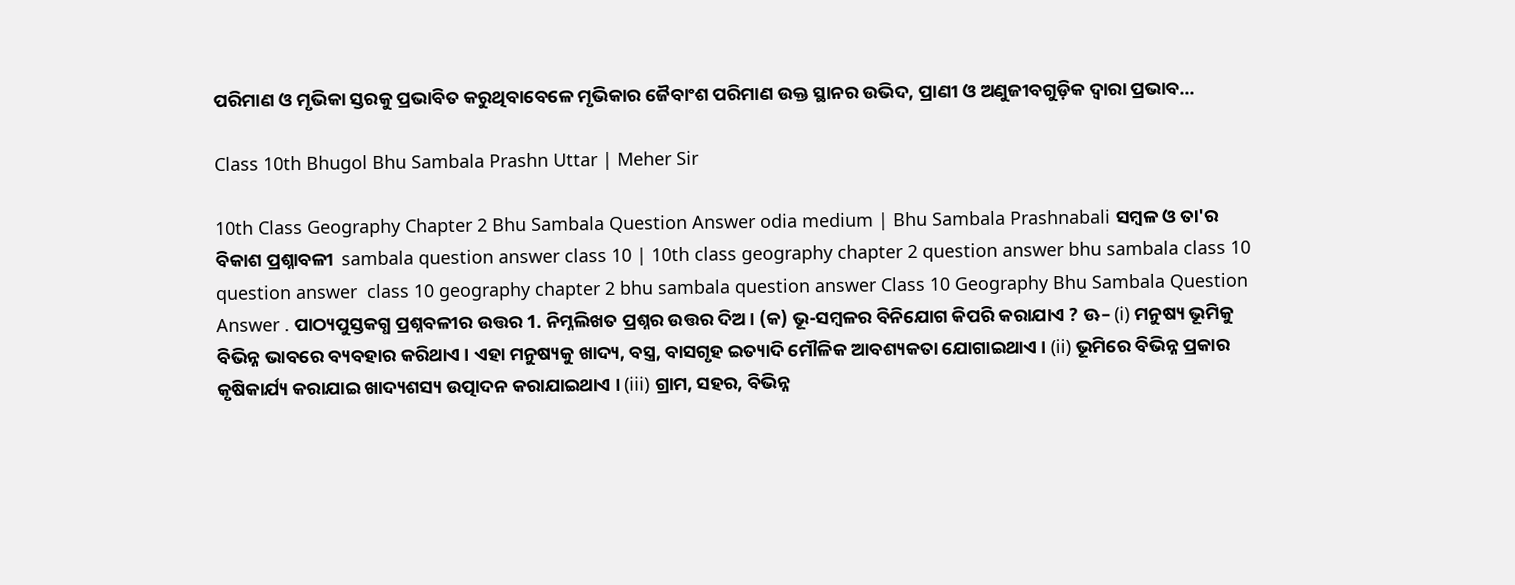ପରିମାଣ ଓ ମୃଭିକା ସ୍ତରକୁ ପ୍ରଭାବିତ କରୁଥିବାବେଳେ ମୃଭିକାର ଜୈବାଂଶ ପରିମାଣ ଉକ୍ତ ସ୍ଥାନର ଉଭିଦ, ପ୍ରାଣୀ ଓ ଅଣୁଜୀବଗୁଡ଼ିକ ଦ୍ଵାରା ପ୍ରଭାବ...

Class 10th Bhugol Bhu Sambala Prashn Uttar | Meher Sir

10th Class Geography Chapter 2 Bhu Sambala Question Answer odia medium | Bhu Sambala Prashnabali ସମ୍ବଳ ଓ ତା'ର ବିକାଶ ପ୍ରଶ୍ନାବଳୀ  sambala question answer class 10 | 10th class geography chapter 2 question answer bhu sambala class 10 question answer  class 10 geography chapter 2 bhu sambala question answer Class 10 Geography Bhu Sambala Question Answer . ପାଠ୍ୟପୁସ୍ତକଗ୍ଧ ପ୍ରଶ୍ନବଳୀର ଉତ୍ତର 1. ନିମ୍ନଲିଖତ ପ୍ରଶ୍ନର ଉତ୍ତର ଦିଅ । (କ) ଭୂ-ସମ୍ବଳର ବିନିଯୋଗ କିପରି କରାଯାଏ ? ଊ– (i) ମନୁଷ୍ୟ ଭୂମିକୁ ବିଭିନ୍ନ ଭାବରେ ବ୍ୟବହାର କରିଥାଏ । ଏହା ମନୁଷ୍ୟକୁ ଖାଦ୍ୟ, ବସ୍ତ୍ର, ବାସଗୃହ ଇତ୍ୟାଦି ମୌଳିକ ଆବଶ୍ୟକତା ଯୋଗାଇଥାଏ । (ii) ଭୂମିରେ ବିଭିନ୍ନ ପ୍ରକାର କୃଷିକାର୍ଯ୍ୟ କରାଯାଇ ଖାଦ୍ୟଶସ୍ୟ ଉତ୍ପାଦନ କରାଯାଇଥାଏ । (iii) ଗ୍ରାମ, ସହର, ବିଭିନ୍ନ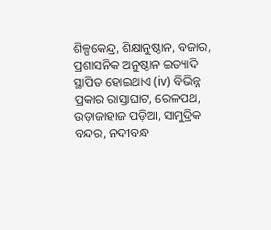ଶିଳ୍ପକେନ୍ଦ୍ର, ଶିକ୍ଷାନୁଷ୍ଠାନ, ବଜାର, ପ୍ରଶାସନିକ ଅନୁଷ୍ଠାନ ଇତ୍ୟାଦି ସ୍ଥାପିତ ହୋଇଥାଏ (iv) ବିଭିନ୍ନ ପ୍ରକାର ରାସ୍ତାଘାଟ, ରେଳପଥ, ଉଡ଼ାଜାହାଜ ପଡ଼ିଆ, ସାମୁଦ୍ରିକ ବନ୍ଦର, ନଦୀବନ୍ଧ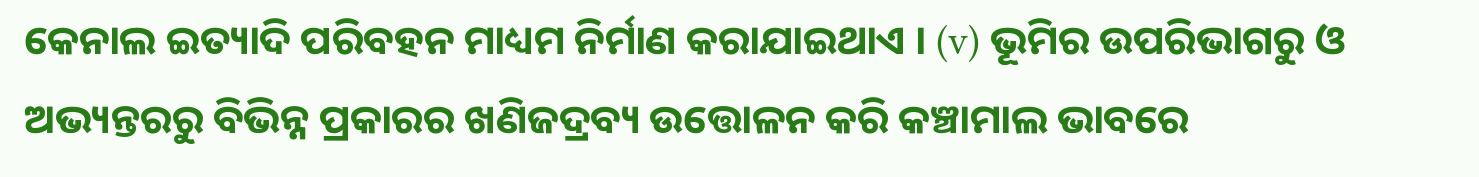କେନାଲ ଇତ୍ୟାଦି ପରିବହନ ମାଧ୍ୟମ ନିର୍ମାଣ କରାଯାଇଥାଏ । (v) ଭୂମିର ଉପରିଭାଗରୁ ଓ ଅଭ୍ୟନ୍ତରରୁ ବିଭିନ୍ନ ପ୍ରକାରର ଖଣିଜଦ୍ରବ୍ୟ ଉତ୍ତୋଳନ କରି କଞ୍ଚାମାଲ ଭାବରେ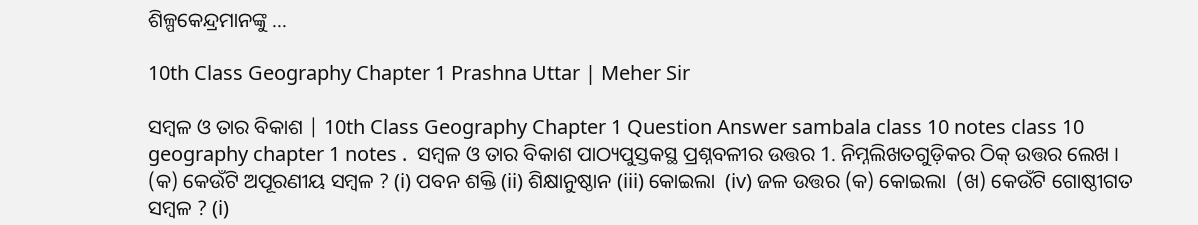ଶିଳ୍ପକେନ୍ଦ୍ରମାନଙ୍କୁ ...

10th Class Geography Chapter 1 Prashna Uttar | Meher Sir

ସମ୍ବଳ ଓ ତାର ବିକାଶ | 10th Class Geography Chapter 1 Question Answer sambala class 10 notes class 10 geography chapter 1 notes .  ସମ୍ବଳ ଓ ତାର ବିକାଶ ପାଠ୍ୟପୁସ୍ତକସ୍ଥ ପ୍ରଶ୍ନବଳୀର ଉତ୍ତର 1. ନିମ୍ନଲିଖତଗୁଡ଼ିକର ଠିକ୍ ଉତ୍ତର ଲେଖ । (କ) କେଉଁଟି ଅପୂରଣୀୟ ସମ୍ବଳ ? (i) ପବନ ଶକ୍ତି (ii) ଶିକ୍ଷାନୁଷ୍ଠାନ (iii) କୋଇଲା  (iv) ଜଳ ଉତ୍ତର (କ) କୋଇଲା  (ଖ) କେଉଁଟି ଗୋଷ୍ଠୀଗତ ସମ୍ବଳ ? (i)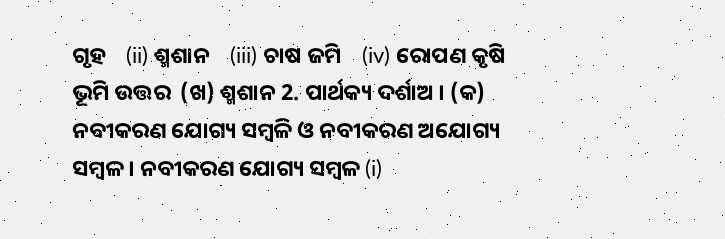ଗୃହ    (ii) ଶ୍ମଶାନ    (iii) ଚାଷ ଜମି    (iv) ରୋପଣ କୃଷି ଭୂମି ଉତ୍ତର  (ଖ) ଶ୍ମଶାନ 2. ପାର୍ଥକ୍ୟ ଦର୍ଶାଅ । (କ) ନବୀକରଣ ଯୋଗ୍ୟ ସମ୍ବଳି ଓ ନବୀକରଣ ଅଯୋଗ୍ୟ ସମ୍ବଳ । ନବୀକରଣ ଯୋଗ୍ୟ ସମ୍ବଳ (i)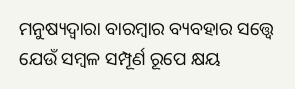ମନୁଷ୍ୟଦ୍ଵାରା ବାରମ୍ବାର ବ୍ୟବହାର ସତ୍ତ୍ବେ ଯେଉଁ ସମ୍ବଳ ସମ୍ପୂର୍ଣ ରୂପେ କ୍ଷୟ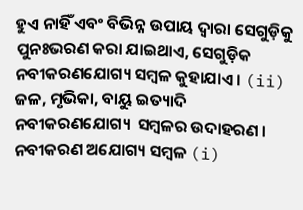ହୁଏ ନାହିଁ ଏବଂ ବିଭିନ୍ନ ଉପାୟ ଦ୍ବାରା ସେଗୁଡ଼ିକୁ ପୁନଃଭରଣ କରା ଯାଇଥାଏ, ସେଗୁଡ଼ିକ ନବୀକରଣଯୋଗ୍ୟ ସମ୍ବଳ କୁହାଯାଏ । (ii) ଜଳ, ମୃଭିକା, ବାୟୁ ଇତ୍ୟାଦି ନବୀକରଣଯୋଗ୍ୟ  ସମ୍ବଳର ଉଦାହରଣ । ନବୀକରଣ ଅଯୋଗ୍ୟ ସମ୍ବଳ (i)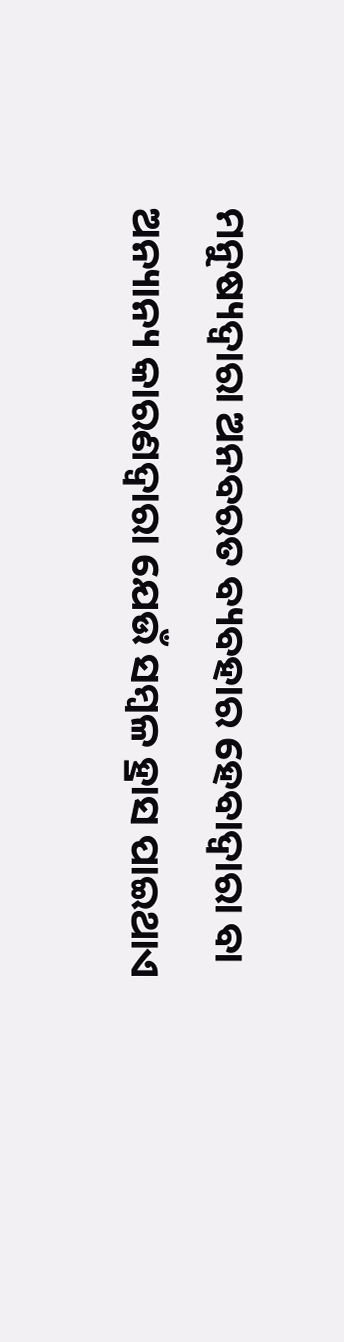ମନୁଷ୍ୟଦ୍ଵାରା ଅନବରତ ବ୍ୟବହାର ହେବାଦ୍ଵାରା ବା ଅନ୍ୟାନ୍ୟ କାରଣଦ୍ଵାରା ଯେଉଁ ସମ୍ବଳ ହ୍ରାସ ପାଇଥାଏ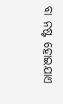ବା ନଷ୍ଟ ହୋଇଯାଏ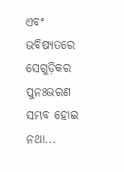ଏବଂ ଭବିଷ୍ୟତରେ ସେଗୁଡ଼ିକର ପୁନଃଭରଣ ସମ୍ଭବ ହୋଇ ନଥା...